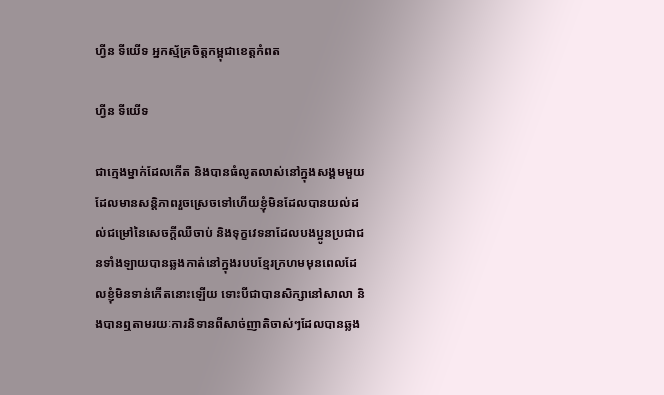ហ្វីន ទីយើទ អ្នកស្ម័គ្រចិត្តកម្ពុជាខេត្តកំពត

ហ្វីន ទីយើទ

ជាក្មេងម្នាក់ដែលកើត និងបានធំលូតលាស់នៅក្នុងសង្គមមួយដែលមានសន្តិភាពរួចស្រេចទៅហើយខ្ញុំមិនដែលបានយល់ដល់ជម្រៅនៃសេចក្តីឈឺចាប់ និងទុក្ខវេទនាដែលបងប្អូនប្រជាជនទាំងឡាយបានឆ្លងកាត់នៅក្នុងរបបខ្មែរក្រហមមុនពេលដែលខ្ញុំមិនទាន់កើតនោះឡើយ ទោះបីជាបានសិក្សានៅសាលា និងបានឮតាមរយៈការនិទានពីសាច់ញាតិចាស់ៗដែលបានឆ្លង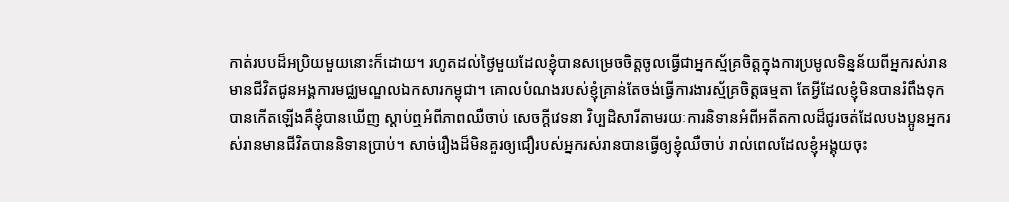កាត់របបដ៏អប្រិយមួយនោះក៏ដោយ។ រហូតដល់ថ្ងៃមួយដែលខ្ញុំបានសម្រេចចិត្តចូលធ្វើជាអ្នកស្ម័គ្រចិត្តក្នុងការប្រមូលទិន្នន័យពីអ្នករស់រានមានជីវិតជូនអង្គការមជ្ឈមណ្ឌលឯកសារកម្ពុជា។ គោលបំណងរបស់ខ្ញុំគ្រាន់តែចង់ធ្វើការងារស្ម័គ្រចិត្តធម្មតា តែអ្វីដែលខ្ញុំមិនបានរំពឹងទុកបានកើតឡើងគឺខ្ញុំបានឃើញ ស្តាប់ឮអំពីភាពឈឺចាប់ សេចក្តីវេទនា វិប្បដិសារីតាមរយៈការនិទានអំពីអតីតកាលដ៏ជូរចត់ដែលបងប្អូនអ្នករស់រានមានជីវិតបាននិទានប្រាប់។ សាច់រឿងដ៏មិនគួរឲ្យជឿរបស់អ្នករស់រានបានធ្វើឲ្យខ្ញុំឈឺចាប់ រាល់ពេលដែលខ្ញុំអង្គុយចុះ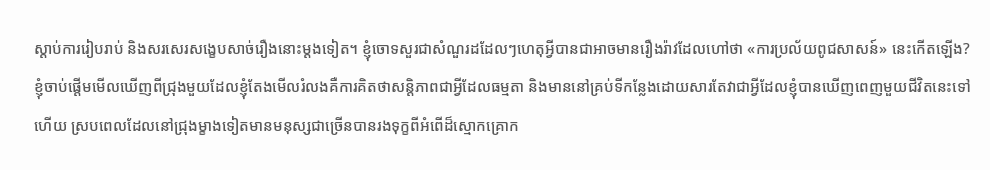ស្តាប់ការរៀបរាប់ និងសរសេរសង្ខេបសាច់រឿងនោះម្តងទៀត។ ខ្ញុំចោទសួរជាសំណួរដដែលៗហេតុអ្វីបានជាអាចមានរឿងរ៉ាវដែលហៅថា «ការប្រល័យពូជសាសន៍» នេះកើតឡើង? ខ្ញុំចាប់ផ្តើមមើលឃើញពីជ្រុងមួយដែលខ្ញុំតែងមើលរំលងគឺការគិតថាសន្តិភាពជាអ្វីដែលធម្មតា និងមាននៅគ្រប់ទីកន្លែងដោយសារតែវាជាអ្វីដែលខ្ញុំបានឃើញពេញមួយជីវិតនេះទៅហើយ ស្របពេលដែលនៅជ្រុងម្ខាងទៀតមានមនុស្សជាច្រើនបានរងទុក្ខពីអំពើដ៏ស្មោកគ្រោក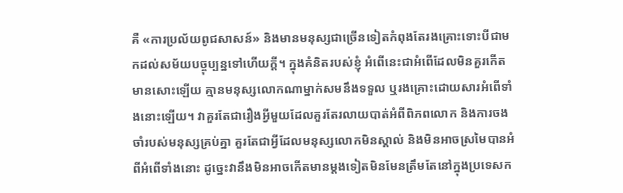គឺ «ការប្រល័យពូជសាសន៍» និងមានមនុស្សជាច្រើនទៀតកំពុងតែរងគ្រោះទោះបីជាមកដល់សម័យបច្ចុប្បន្នទៅហើយក្តី។ ក្នុងគំនិតរបស់ខ្ញុំ អំពើនេះជាអំពើដែលមិនគួរកើតមានសោះឡើយ គ្មានមនុស្សលោកណាម្នាក់សមនឹងទទួល ឬរងគ្រោះដោយសារអំពើទាំងនោះឡើយ។ វាគួរតែជារឿងអ្វីមួយដែលគួរតែរលាយបាត់អំពីពិភពលោក និងការចងចាំរបស់មនុស្សគ្រប់គ្នា គួរតែជាអ្វីដែលមនុស្សលោកមិនស្គាល់ និងមិនអាចស្រមៃបានអំពីអំពើទាំងនោះ ដូច្នេះវានឹងមិនអាចកើតមានម្តងទៀតមិនមែនត្រឹមតែនៅក្នុងប្រទេសក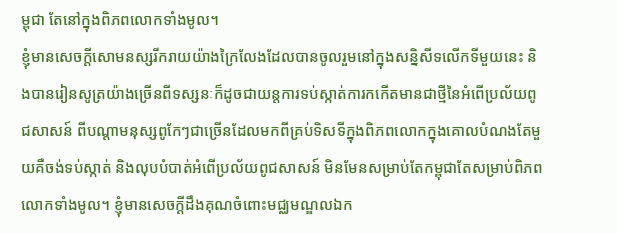ម្ពុជា តែនៅក្នុងពិភពលោកទាំងមូល។
ខ្ញុំមានសេចក្តីសោមនស្សរីករាយយ៉ាងក្រៃលែងដែលបានចូលរួមនៅក្នុងសន្និសីទលើកទីមួយនេះ និងបានរៀនសូត្រយ៉ាងច្រើនពីទស្សនៈក៏ដូចជាយន្តការទប់ស្កាត់ការកកើតមានជាថ្មីនៃអំពើប្រល័យពូជសាសន៍ ពីបណ្តាមនុស្សពូកែៗជាច្រើនដែលមកពីគ្រប់ទិសទីក្នុងពិភពលោកក្នុងគោលបំណងតែមួយគឺចង់ទប់ស្កាត់ និងលុបបំបាត់អំពើប្រល័យពូជសាសន៍ មិនមែនសម្រាប់តែកម្ពុជាតែសម្រាប់ពិភពលោកទាំងមូល។ ខ្ញុំមានសេចក្តីដឹងគុណចំពោះមជ្ឈមណ្ឌលឯក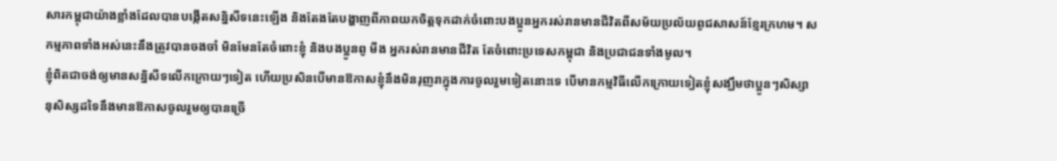សារកម្ពុជាយ៉ាងខ្លាំងដែលបានបង្កើតសន្និសីទនេះឡើង និងតែងតែបង្ហាញពីភាពយកចិត្តទុកដាក់ចំពោះបងប្អូនអ្នករស់រានមានជីវិតពីសម័យប្រល័យពូជសាសន៍ខ្មែរក្រហម។ សកម្មភាពទាំងអស់នេះនឹងត្រូវបានចងចាំ មិនមែនតែចំពោះខ្ញុំ និងបងប្អូនពូ មីង អ្នករស់រានមានជីវិត តែចំពោះប្រទេសកម្ពុជា និងប្រជាជនទាំងមូល។
ខ្ញុំពិតជាចង់ឲ្យមានសន្និសីទលើកក្រោយៗទៀត ហើយប្រសិនបើមានឱកាសខ្ញុំនឹងមិនរុញរាក្នុងការចូលរួមទៀតនោះទេ បើមានកម្មវិធីលើកក្រោយទៀតខ្ញុំសង្ឃឹមថាប្អូនៗសិស្សានុសិស្សដទៃនឹងមានឱកាសចូលរួមឲ្យបានច្រើ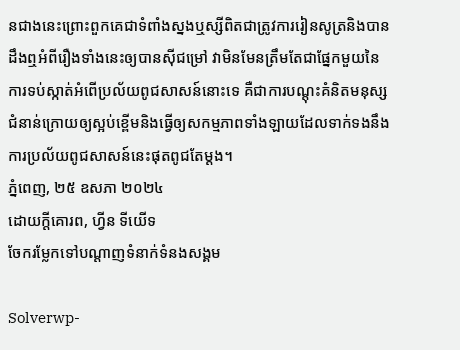នជាងនេះព្រោះពួកគេជាទំពាំងស្នងឬស្សីពិតជាត្រូវការរៀនសូត្រនិងបានដឹងឮអំពីរឿងទាំងនេះឲ្យបានស៊ីជម្រៅ វាមិនមែនត្រឹមតែជាផ្នែកមួយនៃការទប់ស្កាត់អំពើប្រល័យពូជសាសន៍នោះទេ គឺជាការបណ្តុះគំនិតមនុស្សជំនាន់ក្រោយឲ្យស្អប់ខ្ពើមនិងធ្វើឲ្យសកម្មភាពទាំងឡាយដែលទាក់ទងនឹងការប្រល័យពូជសាសន៍នេះផុតពូជតែម្តង។
ភ្នំពេញ, ២៥ ឧសភា ២០២៤
ដោយក្តីគោរព, ហ្វីន ទីយើទ
ចែករម្លែកទៅបណ្តាញទំនាក់ទំនងសង្គម

Solverwp-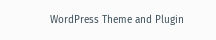WordPress Theme and Plugin